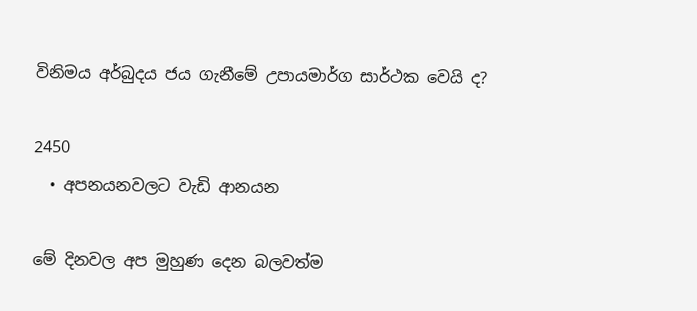විනිමය අර්බුදය ජය ගැනීමේ උපායමාර්ග සාර්ථක වෙයි ද?

2450
  • අපනයනවලට වැඩි ආනයන

මේ දිනවල අප මුහුණ දෙන බලවත්ම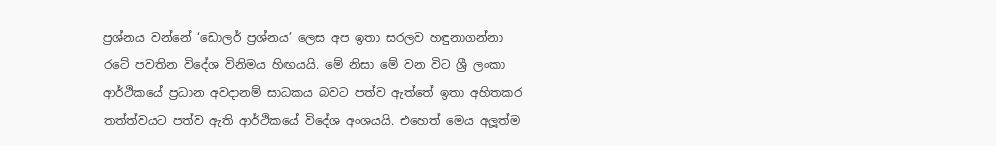ප්‍රශ්නය වන්නේ ‘ඩොලර් ප්‍රශ්නය’ ලෙස අප ඉතා සරලව හඳුනාගන්නා රටේ පවතින විදේශ විනිමය හිඟයයි. මේ නිසා මේ වන විට ශ්‍රී ලංකා ආර්ථිකයේ ප්‍රධාන අවදානම් සාධකය බවට පත්ව ඇත්තේ ඉතා අහිතකර තත්ත්වයට පත්ව ඇති ආර්ථිකයේ විදේශ අංශයයි. එහෙත් මෙය අලූත්ම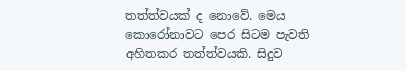තත්ත්වයක් ද නොවේ. මෙය කොරෝනාවට පෙර සිටම පැවති අහිතකර තත්ත්වයකි. සිදුව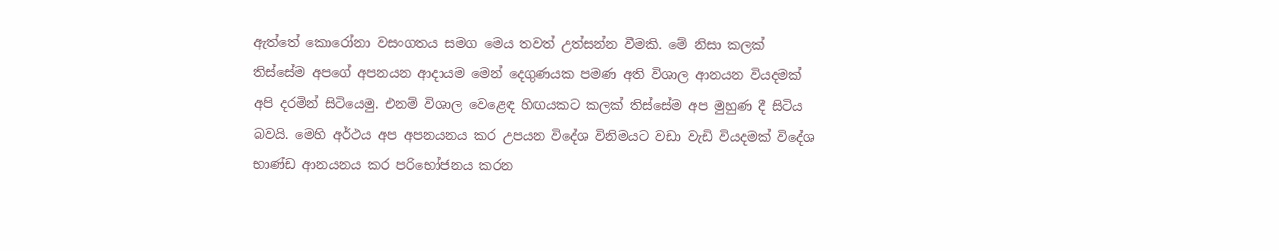ඇත්තේ කොරෝනා වසංගතය සමග මෙය තවත් උත්සන්න වීමකි. මේ නිසා කලක් තිස්සේම අපගේ අපනයන ආදායම මෙන් දෙගුණයක පමණ අති විශාල ආනයන වියදමක් අපි දරමින් සිටියෙමු. එනම් විශාල වෙළෙඳ හිඟයකට කලක් තිස්සේම අප මුහුණ දී සිටිය බවයි. මෙහි අර්ථය අප අපනයනය කර උපයන විදේශ විනිමයට වඩා වැඩි වියදමක් විදේශ භාණ්ඩ ආනයනය කර පරිභෝජනය කරන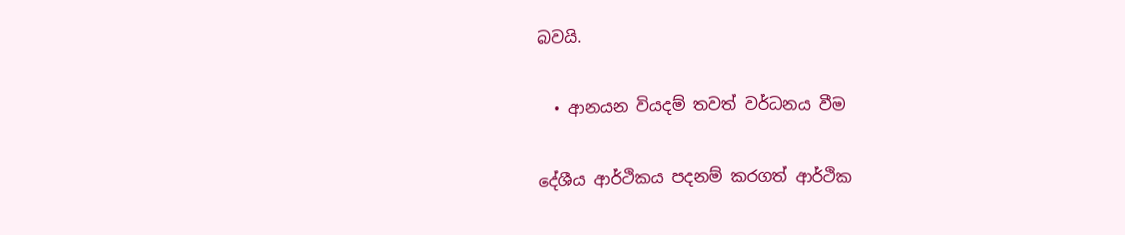බවයි.

  • ආනයන වියදම් තවත් වර්ධනය වීම

දේශීය ආර්ථිකය පදනම් කරගත් ආර්ථික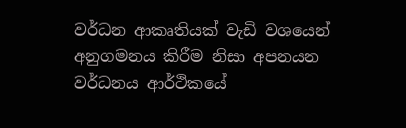වර්ධන ආකෘතියක් වැඩි වශයෙන් අනුගමනය කිරීම නිසා අපනයන වර්ධනය ආර්ථිකයේ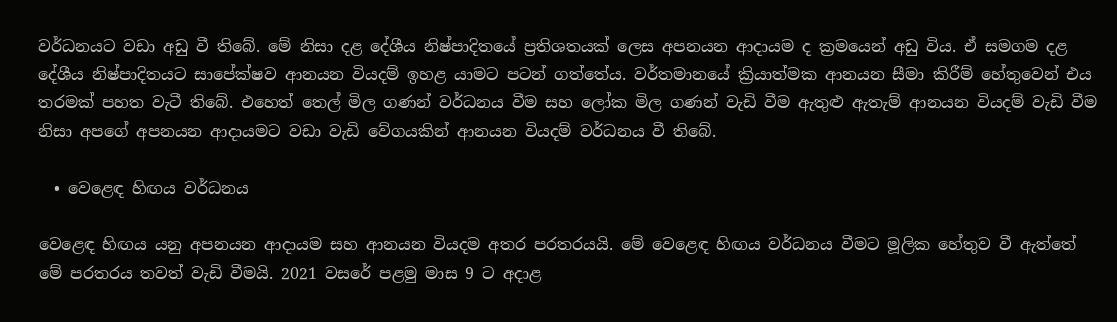වර්ධනයට වඩා අඩු වී තිබේ. මේ නිසා දළ දේශීය නිෂ්පාදිතයේ ප්‍රතිශතයක් ලෙස අපනයන ආදායම ද ක්‍රමයෙන් අඩු විය. ඒ සමගම දළ දේශීය නිෂ්පාදිතයට සාපේක්ෂව ආනයන වියදම් ඉහළ යාමට පටන් ගත්තේය. වර්තමානයේ ක්‍රියාත්මක ආනයන සීමා කිරීම් හේතුවෙන් එය තරමක් පහත වැටී තිබේ. එහෙත් තෙල් මිල ගණන් වර්ධනය වීම සහ ලෝක මිල ගණන් වැඩි වීම ඇතුළු ඇතැම් ආනයන වියදම් වැඩි වීම නිසා අපගේ අපනයන ආදායමට වඩා වැඩි වේගයකින් ආනයන වියදම් වර්ධනය වී තිබේ.

  • වෙළෙඳ හිඟය වර්ධනය

වෙළෙඳ හිඟය යනු අපනයන ආදායම සහ ආනයන වියදම අතර පරතරයයි. මේ වෙළෙඳ හිඟය වර්ධනය වීමට මූලික හේතුව වී ඇත්තේ මේ පරතරය තවත් වැඩි වීමයි. 2021 වසරේ පළමු මාස 9 ට අදාළ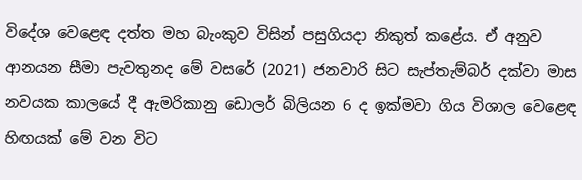විදේශ වෙළෙඳ දත්ත මහ බැංකුව විසින් පසුගියදා නිකුත් කළේය. ඒ අනුව ආනයන සීමා පැවතුනද මේ වසරේ (2021) ජනවාරි සිට සැප්තැම්බර් දක්වා මාස නවයක කාලයේ දී ඇමරිකානු ඩොලර් බිලියන 6 ද ඉක්මවා ගිය විශාල වෙළෙඳ හිඟයක් මේ වන විට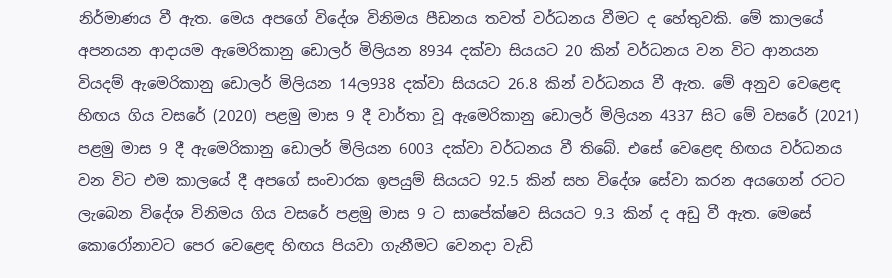නිර්මාණය වී ඇත. මෙය අපගේ විදේශ විනිමය පීඩනය තවත් වර්ධනය වීමට ද හේතුවකි. මේ කාලයේ අපනයන ආදායම ඇමෙරිකානු ඩොලර් මිලියන 8934 දක්වා සියයට 20 කින් වර්ධනය වන විට ආනයන වියදම් ඇමෙරිකානු ඩොලර් මිලියන 14ල938 දක්වා සියයට 26.8 කින් වර්ධනය වී ඇත. මේ අනුව වෙළෙඳ හිඟය ගිය වසරේ (2020) පළමු මාස 9 දී වාර්තා වූ ඇමෙරිකානු ඩොලර් මිලියන 4337 සිට මේ වසරේ (2021) පළමු මාස 9 දී ඇමෙරිකානු ඩොලර් මිලියන 6003 දක්වා වර්ධනය වී තිබේ. එසේ වෙළෙඳ හිඟය වර්ධනය වන විට එම කාලයේ දී අපගේ සංචාරක ඉපයුම් සියයට 92.5 කින් සහ විදේශ සේවා කරන අයගෙන් රටට ලැබෙන විදේශ විනිමය ගිය වසරේ පළමු මාස 9 ට සාපේක්ෂව සියයට 9.3 කින් ද අඩු වී ඇත. මෙසේ කොරෝනාවට පෙර වෙළෙඳ හිඟය පියවා ගැනීමට වෙනදා වැඩි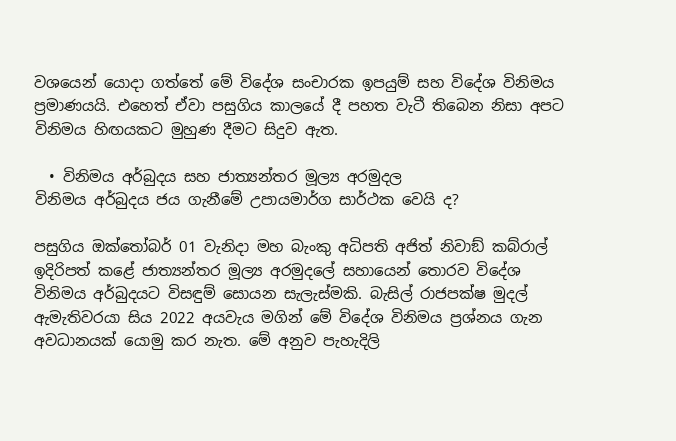වශයෙන් යොදා ගත්තේ මේ විදේශ සංචාරක ඉපයුම් සහ විදේශ විනිමය ප්‍රමාණයයි. එහෙත් ඒවා පසුගිය කාලයේ දී පහත වැටී තිබෙන නිසා අපට විනිමය හිඟයකට මුහුණ දීමට සිදුව ඇත.

  • විනිමය අර්බුදය සහ ජාත්‍යන්තර මූල්‍ය අරමුදල
විනිමය අර්බුදය ජය ගැනීමේ උපායමාර්ග සාර්ථක වෙයි ද?

පසුගිය ඔක්තෝබර් 01 වැනිදා මහ බැංකු අධිපති අජිත් නිවාඞ් කබ්රාල් ඉදිරිපත් කළේ ජාත්‍යන්තර මූල්‍ය අරමුදලේ සහායෙන් තොරව විදේශ විනිමය අර්බුදයට විසඳුම් සොයන සැලැස්මකි. බැසිල් රාජපක්ෂ මුදල් ඇමැතිවරයා සිය 2022 අයවැය මගින් මේ විදේශ විනිමය ප්‍රශ්නය ගැන අවධානයක් යොමු කර නැත. මේ අනුව පැහැදිලි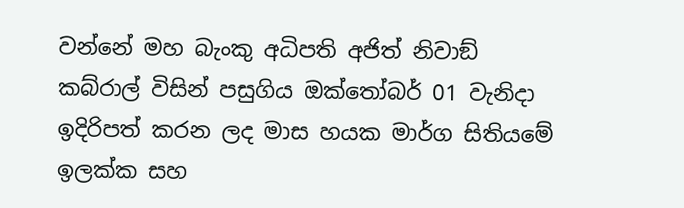වන්නේ මහ බැංකු අධිපති අජිත් නිවාඞ් කබ්රාල් විසින් පසුගිය ඔක්තෝබර් 01 වැනිදා ඉදිරිපත් කරන ලද මාස හයක මාර්ග සිතියමේ ඉලක්ක සහ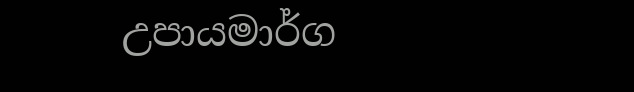උපායමාර්ග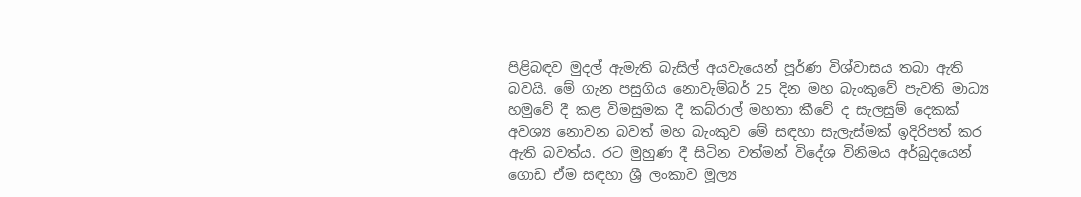පිළිබඳව මුදල් ඇමැති බැසිල් අයවැයෙන් පූර්ණ විශ්වාසය තබා ඇති බවයි. මේ ගැන පසුගිය නොවැම්බර් 25 දින මහ බැංකුවේ පැවති මාධ්‍ය හමුවේ දී කළ විමසුමක දී කබ්රාල් මහතා කීවේ ද සැලසුම් දෙකක් අවශ්‍ය නොවන බවත් මහ බැංකුව මේ සඳහා සැලැස්මක් ඉදිරිපත් කර ඇති බවත්ය. රට මුහුණ දී සිටින වත්මන් විදේශ විනිමය අර්බුදයෙන් ගොඩ ඒම සඳහා ශ්‍රී ලංකාව මූල්‍ය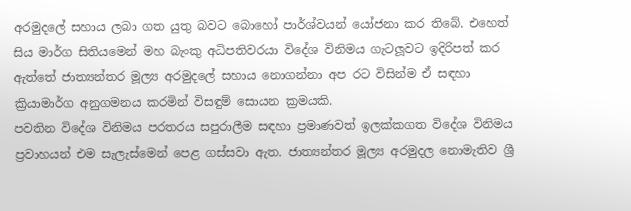අරමුදලේ සහාය ලබා ගත යුතු බවට බොහෝ පාර්ශ්වයන් යෝජනා කර තිබේ. එහෙත් සිය මාර්ග සිතියමෙන් මහ බැංකු අධිපතිවරයා විදේශ විනිමය ගැටලූවට ඉදිරිපත් කර ඇත්තේ ජාත්‍යන්තර මූල්‍ය අරමුදලේ සහාය නොගන්නා අප රට විසින්ම ඒ සඳහා ක්‍රියාමාර්ග අනුගමනය කරමින් විසඳුම් සොයන ක්‍රමයකි.
පවතින විදේශ විනිමය පරතරය සපුරාලීම සඳහා ප්‍රමාණවත් ඉලක්කගත විදේශ විනිමය ප්‍රවාහයන් එම සැලැස්මෙන් පෙළ ගස්සවා ඇත. ජාත්‍යන්තර මූල්‍ය අරමුදල නොමැතිව ශ්‍රී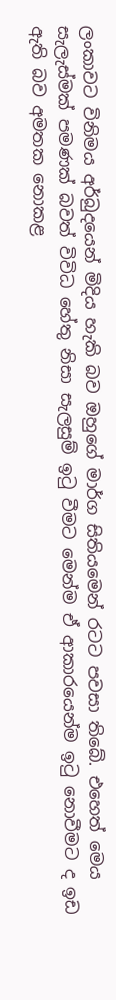ලංකාවට විනිමය අර්බුදයෙන් මිදිය හැකි බව ඔහුගේ මාර්ග සිතියමෙන් රටට පවසා තිබේ. එහෙත් මෙය සැලැස්මක් පමණක් බවත් විවිධ හේතු නිසා සැලසුම් ඉටු වීමට මෙන්ම ඒ ආකාරයෙන්ම ඉටු නොවීමට ද ඉඩ ඇති බව අමතක නොකළ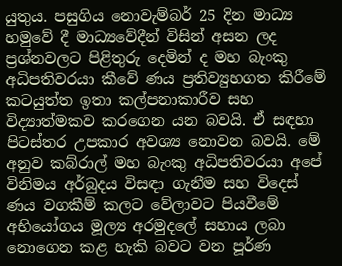යුතුය. පසුගිය නොවැම්බර් 25 දින මාධ්‍ය හමුවේ දී මාධ්‍යවේදීන් විසින් අසන ලද ප්‍රශ්නවලට පිළිතුරු දෙමින් ද මහ බැංකු අධිපතිවරයා කීවේ ණය ප්‍රතිව්‍යුහගත කිරීමේ කටයුත්ත ඉතා කල්පනාකාරීව සහ විද්‍යාත්මකව කරගෙන යන බවයි. ඒ සඳහා පිටස්තර උපකාර අවශ්‍ය නොවන බවයි. මේ අනුව කබ්රාල් මහ බැංකු අධිපතිවරයා අපේ විනිමය අර්බුදය විසඳා ගැනීම සහ විදෙස් ණය වගකීම් කලට වේලාවට පියවීමේ අභියෝගය මූල්‍ය අරමුදලේ සහාය ලබා නොගෙන කළ හැකි බවට වන පූර්ණ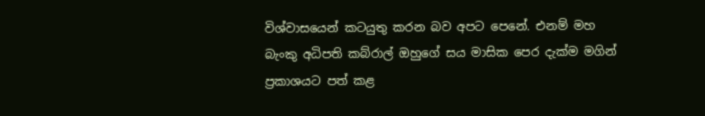විශ්වාසයෙන් කටයුතු කරන බව අපට පෙනේ. එනම් මහ බැංකු අධිපති කබ්රාල් ඔහුගේ සය මාසික පෙර දැක්ම මගින් ප්‍රකාශයට පත් කළ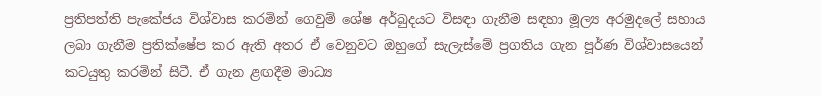ප්‍රතිපත්ති පැකේජය විශ්වාස කරමින් ගෙවුම් ශේෂ අර්බුදයට විසඳා ගැනීම සඳහා මූල්‍ය අරමුදලේ සහාය ලබා ගැනීම ප්‍රතික්ෂේප කර ඇති අතර ඒ වෙනුවට ඔහුගේ සැලැස්මේ ප්‍රගතිය ගැන පූර්ණ විශ්වාසයෙන් කටයුතු කරමින් සිටී. ඒ ගැන ළඟදීම මාධ්‍ය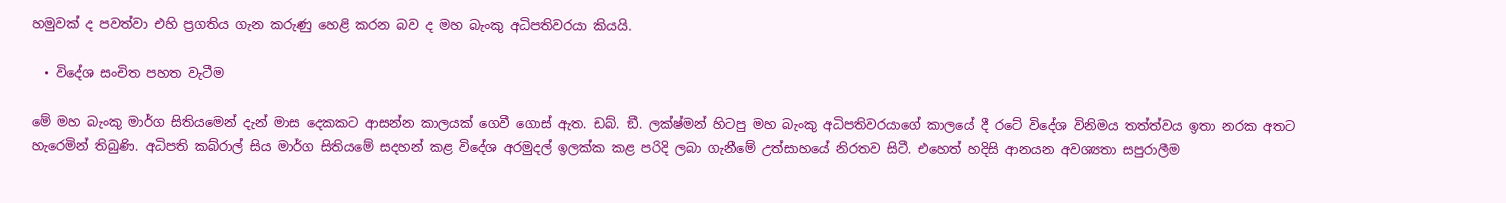හමුවක් ද පවත්වා එහි ප්‍රගතිය ගැන කරුණු හෙළි කරන බව ද මහ බැංකු අධිපතිවරයා කියයි.

  • විදේශ සංචිත පහත වැටීම

මේ මහ බැංකු මාර්ග සිතියමෙන් දැන් මාස දෙකකට ආසන්න කාලයක් ගෙවී ගොස් ඇත. ඩබ්. ඞී. ලක්ෂ්මන් හිටපු මහ බැංකු අධිපතිවරයාගේ කාලයේ දී රටේ විදේශ විනිමය තත්ත්වය ඉතා නරක අතට හැරෙමින් තිබුණි. අධිපති කබ්රාල් සිය මාර්ග සිතියමේ සදහන් කළ විදේශ අරමුදල් ඉලක්ක කළ පරිදි ලබා ගැනීමේ උත්සාහයේ නිරතව සිටී. එහෙත් හදිසි ආනයන අවශ්‍යතා සපුරාලීම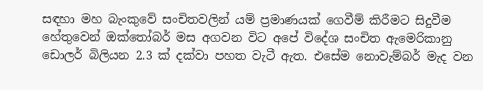සඳහා මහ බැංකුවේ සංචිතවලින් යම් ප්‍රමාණයක් ගෙවීම් කිරීමට සිදුවීම හේතුවෙන් ඔක්තෝබර් මස අගවන විට අපේ විදේශ සංචිත ඇමෙරිකානු ඩොලර් බිලියන 2.3 ක් දක්වා පහත වැටී ඇත. එසේම නොවැම්බර් මැද වන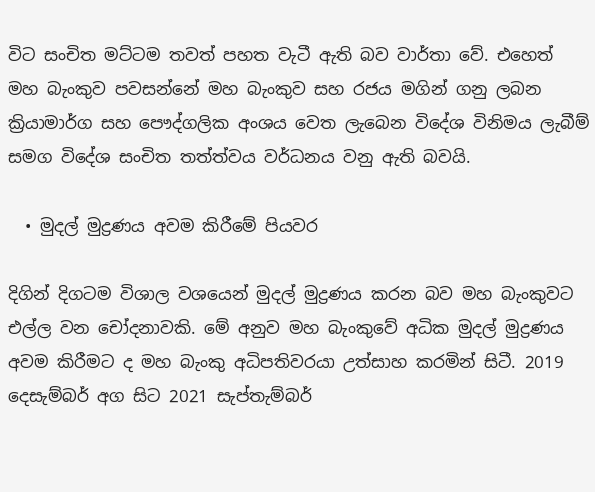විට සංචිත මට්ටම තවත් පහත වැටී ඇති බව වාර්තා වේ. එහෙත් මහ බැංකුව පවසන්නේ මහ බැංකුව සහ රජය මගින් ගනු ලබන ක්‍රියාමාර්ග සහ පෞද්ගලික අංශය වෙත ලැබෙන විදේශ විනිමය ලැබීම් සමග විදේශ සංචිත තත්ත්වය වර්ධනය වනු ඇති බවයි.

  • මුදල් මුද්‍රණය අවම කිරීමේ පියවර

දිගින් දිගටම විශාල වශයෙන් මුදල් මුද්‍රණය කරන බව මහ බැංකුවට එල්ල වන චෝදනාවකි. මේ අනුව මහ බැංකුවේ අධික මුදල් මුද්‍රණය අවම කිරීමට ද මහ බැංකු අධිපතිවරයා උත්සාහ කරමින් සිටී. 2019 දෙසැම්බර් අග සිට 2021 සැප්තැම්බර්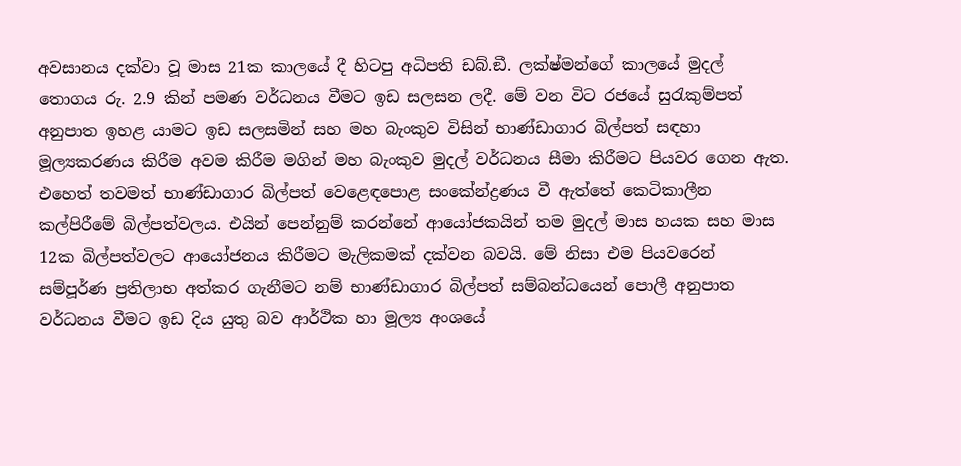අවසානය දක්වා වූ මාස 21ක කාලයේ දී හිටපු අධිපති ඩබ්.ඞී. ලක්ෂ්මන්ගේ කාලයේ මුදල් තොගය රු. 2.9 කින් පමණ වර්ධනය වීමට ඉඩ සලසන ලදී. මේ වන විට රජයේ සුරැකුම්පත් අනුපාත ඉහළ යාමට ඉඩ සලසමින් සහ මහ බැංකුව විසින් භාණ්ඩාගාර බිල්පත් සඳහා මූල්‍යකරණය කිරීම අවම කිරීම මගින් මහ බැංකුව මුදල් වර්ධනය සීමා කිරීමට පියවර ගෙන ඇත. එහෙත් තවමත් භාණ්ඩාගාර බිල්පත් වෙළෙඳපොළ සංකේන්ද්‍රණය වී ඇත්තේ කෙටිකාලීන කල්පිරීමේ බිල්පත්වලය. එයින් පෙන්නුම් කරන්නේ ආයෝජකයින් තම මුදල් මාස හයක සහ මාස 12ක බිල්පත්වලට ආයෝජනය කිරීමට මැලිකමක් දක්වන බවයි. මේ නිසා එම පියවරෙන් සම්පූර්ණ ප්‍රතිලාභ අත්කර ගැනීමට නම් භාණ්ඩාගාර බිල්පත් සම්බන්ධයෙන් පොලී අනුපාත වර්ධනය වීමට ඉඩ දිය යුතු බව ආර්ථික හා මූල්‍ය අංශයේ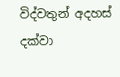විද්වතුන් අදහස් දක්වා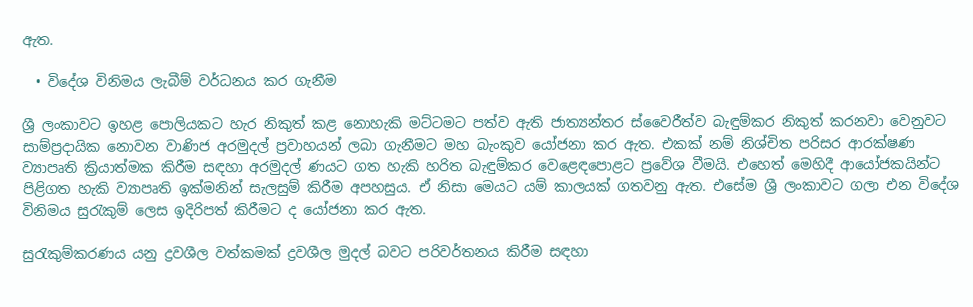ඇත.

  • විදේශ විනිමය ලැබීම් වර්ධනය කර ගැනීම

ශ්‍රී ලංකාවට ඉහළ පොලියකට හැර නිකුත් කළ නොහැකි මට්ටමට පත්ව ඇති ජාත්‍යන්තර ස්වෛරීත්ව බැඳුම්කර නිකුත් කරනවා වෙනුවට සාම්ප්‍රදායික නොවන වාණිජ අරමුදල් ප්‍රවාහයන් ලබා ගැනීමට මහ බැංකුව යෝජනා කර ඇත. එකක් නම් නිශ්චිත පරිසර ආරක්ෂණ ව්‍යාපෘති ක්‍රියාත්මක කිරීම සඳහා අරමුදල් ණයට ගත හැකි හරිත බැඳුම්කර වෙළෙඳපොළට ප්‍රවේශ වීමයි. එහෙත් මෙහිදී ආයෝජකයින්ට පිළිගත හැකි ව්‍යාපෘති ඉක්මනින් සැලසුම් කිරීම අපහසුය. ඒ නිසා මෙයට යම් කාලයක් ගතවනු ඇත. එසේම ශ්‍රී ලංකාවට ගලා එන විදේශ විනිමය සුරැකුම් ලෙස ඉදිරිපත් කිරීමට ද යෝජනා කර ඇත.

සුරැකුම්කරණය යනු ද්‍රවශීල වත්කමක් ද්‍රවශීල මුදල් බවට පරිවර්තනය කිරීම සඳහා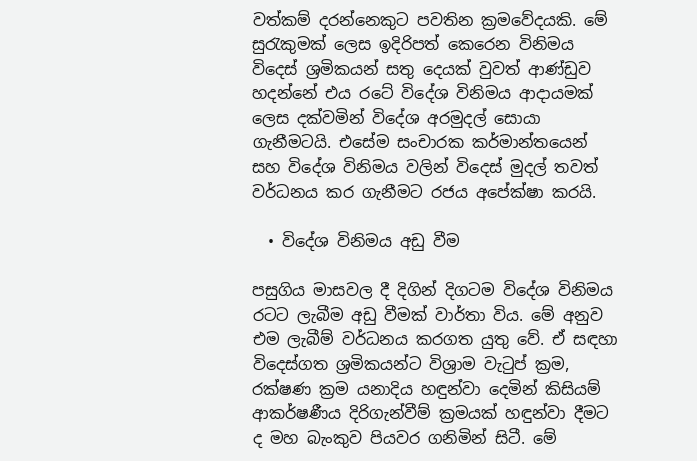වත්කම් දරන්නෙකුට පවතින ක්‍රමවේදයකි. මේ සුරැකුමක් ලෙස ඉදිරිපත් කෙරෙන විනිමය විදෙස් ශ්‍රමිකයන් සතු දෙයක් වුවත් ආණ්ඩුව හදන්නේ එය රටේ විදේශ විනිමය ආදායමක් ලෙස දක්වමින් විදේශ අරමුදල් සොයා ගැනීමටයි. එසේම සංචාරක කර්මාන්තයෙන් සහ විදේශ විනිමය වලින් විදෙස් මුදල් තවත් වර්ධනය කර ගැනීමට රජය අපේක්ෂා කරයි.

  • විදේශ විනිමය අඩු වීම

පසුගිය මාසවල දී දිගින් දිගටම විදේශ විනිමය රටට ලැබීම අඩු වීමක් වාර්තා විය. මේ අනුව එම ලැබීම් වර්ධනය කරගත යුතු වේ. ඒ සඳහා විදෙස්ගත ශ්‍රමිකයන්ට විශ්‍රාම වැටුප් ක්‍රම, රක්ෂණ ක්‍රම යනාදිය හඳුන්වා දෙමින් කිසියම් ආකර්ෂණීය දිරිගැන්වීම් ක්‍රමයක් හඳුන්වා දීමට ද මහ බැංකුව පියවර ගනිමින් සිටී. මේ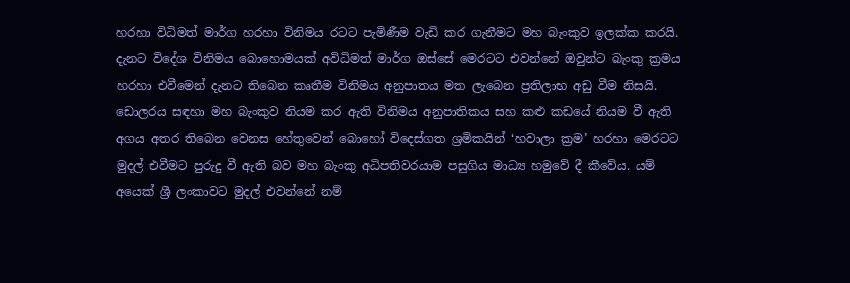හරහා විධිමත් මාර්ග හරහා විනිමය රටට පැමිණීම වැඩි කර ගැනීමට මහ බැංකුව ඉලක්ක කරයි. දැනට විදේශ විනිමය බොහොමයක් අවිධිමත් මාර්ග ඔස්සේ මෙරටට එවන්නේ ඔවුන්ට බැංකු ක්‍රමය හරහා එවීමෙන් දැනට තිබෙන කෘතීම විනිමය අනුපාතය මත ලැබෙන ප්‍රතිලාභ අඩු වීම නිසයි. ඩොලරය සඳහා මහ බැංකුව නියම කර ඇති විනිමය අනුපාතිකය සහ කළු කඩයේ නියම වී ඇති අගය අතර තිබෙන වෙනස හේතුවෙන් බොහෝ විදෙස්ගත ශ්‍රමිකයින් ‘හවාලා ක්‍රම’ හරහා මෙරටට මුදල් එවීමට පුරුදු වී ඇති බව මහ බැංකු අධිපතිවරයාම පසුගිය මාධ්‍ය හමුවේ දී කීවේය. යම් අයෙක් ශ්‍රී ලංකාවට මුදල් එවන්නේ නම්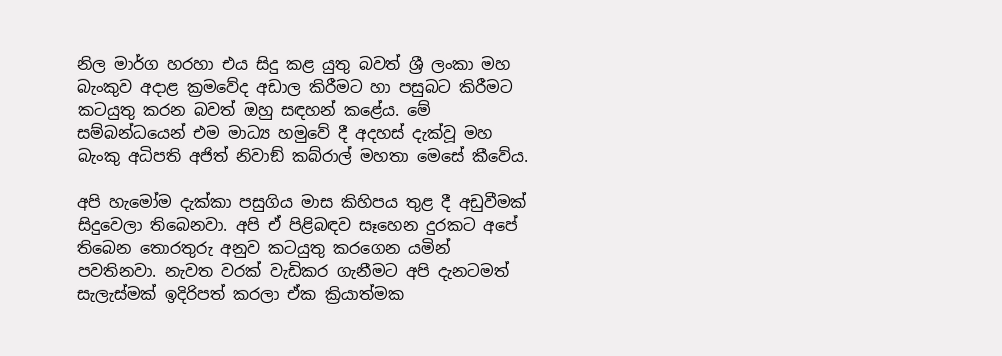නිල මාර්ග හරහා එය සිදු කළ යුතු බවත් ශ්‍රී ලංකා මහ බැංකුව අදාළ ක්‍රමවේද අඩාල කිරීමට හා පසුබට කිරීමට කටයුතු කරන බවත් ඔහු සඳහන් කළේය. මේ සම්බන්ධයෙන් එම මාධ්‍ය හමුවේ දී අදහස් දැක්වූ මහ බැංකු අධිපති අජිත් නිවාඞ් කබ්රාල් මහතා මෙසේ කීවේය.

අපි හැමෝම දැක්කා පසුගිය මාස කිහිපය තුළ දී අඩුවීමක් සිදුවෙලා තිබෙනවා. අපි ඒ පිළිබඳව සෑහෙන දුරකට අපේ තිබෙන තොරතුරු අනුව කටයුතු කරගෙන යමින් පවතිනවා. නැවත වරක් වැඩිකර ගැනීමට අපි දැනටමත් සැලැස්මක් ඉදිරිපත් කරලා ඒක ක්‍රියාත්මක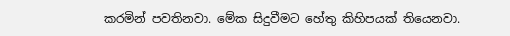කරමින් පවතිනවා. මේක සිදුවීමට හේතු කිහිපයක් තියෙනවා.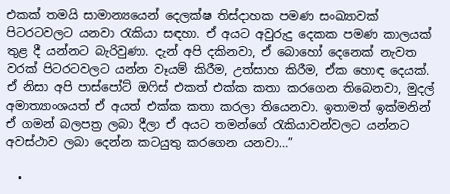එකක් තමයි සාමාන්‍යයෙන් දෙලක්ෂ තිස්දාහක පමණ සංඛ්‍යාවක් පිටරටවලට යනවා රැකියා සඳහා. ඒ අයට අවුරුදු දෙකක පමණ කාලයක් තුළ දී යන්නට බැරිවුණා. දැන් අපි දකිනවා, ඒ බොහෝ දෙනෙක් නැවත වරක් පිටරටවලට යන්න වෑයම් කිරීම, උත්සාහ කිරීම, ඒක හොඳ දෙයක්. ඒ නිසා අපි පාස්පෝට් ඔෆිස් එකත් එක්ක කතා කරගෙන තිබෙනවා, මුදල් අමාත්‍යාංශයත් ඒ අයත් එක්ක කතා කරලා තියෙනවා. ඉතාමත් ඉක්මනින් ඒ ගමන් බලපත්‍ර ලබා දීලා ඒ අයට තමන්ගේ රැකියාවන්වලට යන්නට අවස්ථාව ලබා දෙන්න කටයුතු කරගෙන යනවා…”

  •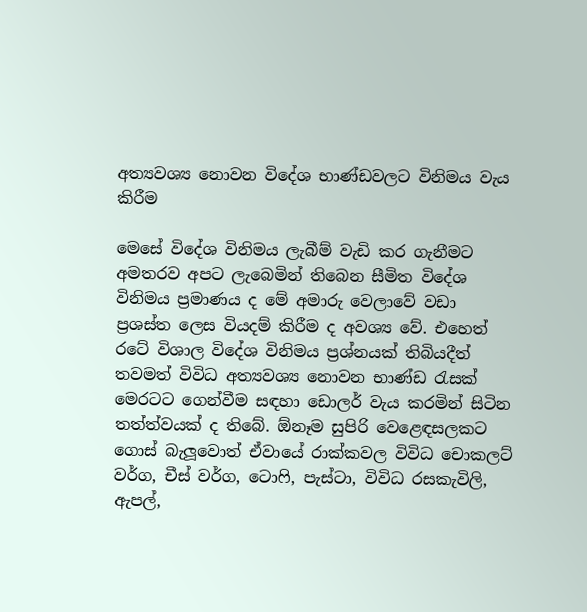අත්‍යවශ්‍ය නොවන විදේශ භාණ්ඩවලට විනිමය වැය කිරීම

මෙසේ විදේශ විනිමය ලැබීම් වැඩි කර ගැනීමට අමතරව අපට ලැබෙමින් තිබෙන සීමිත විදේශ විනිමය ප්‍රමාණය ද මේ අමාරු වෙලාවේ වඩා ප්‍රශස්ත ලෙස වියදම් කිරීම ද අවශ්‍ය වේ. එහෙත් රටේ විශාල විදේශ විනිමය ප්‍රශ්නයක් තිබියදීත් තවමත් විවිධ අත්‍යවශ්‍ය නොවන භාණ්ඩ රැසක් මෙරටට ගෙන්වීම සඳහා ඩොලර් වැය කරමින් සිටින තත්ත්වයක් ද තිබේ. ඕනෑම සුපිරි වෙළෙඳසලකට ගොස් බැලූවොත් ඒවායේ රාක්කවල විවිධ චොකලට් වර්ග, චීස් වර්ග, ටොෆි, පැස්ටා, විවිධ රසකැවිලි, ඇපල්,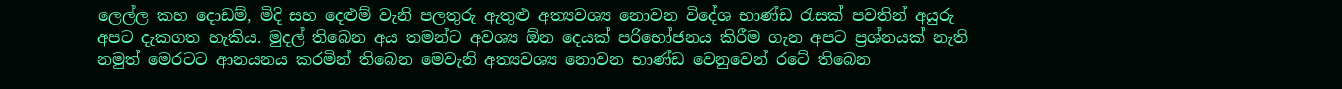ලෙල්ල කහ දොඩම්, මිදි සහ දෙළුම් වැනි පලතුරු ඇතුළු අත්‍යවශ්‍ය නොවන විදේශ භාණ්ඩ රැසක් පවතින් අයුරු අපට දැකගත හැකිය. මුදල් තිබෙන අය තමන්ට අවශ්‍ය ඕන දෙයක් පරිභෝජනය කිරීම ගැන අපට ප්‍රශ්නයක් නැති නමුත් මෙරටට ආනයනය කරමින් තිබෙන මෙවැනි අත්‍යවශ්‍ය නොවන භාණ්ඩ වෙනුවෙන් රටේ තිබෙන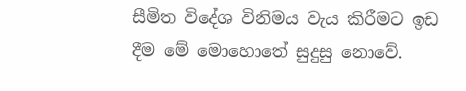සීමිත විදේශ විනිමය වැය කිරීමට ඉඩ දීම මේ මොහොතේ සුදුසු නොවේ.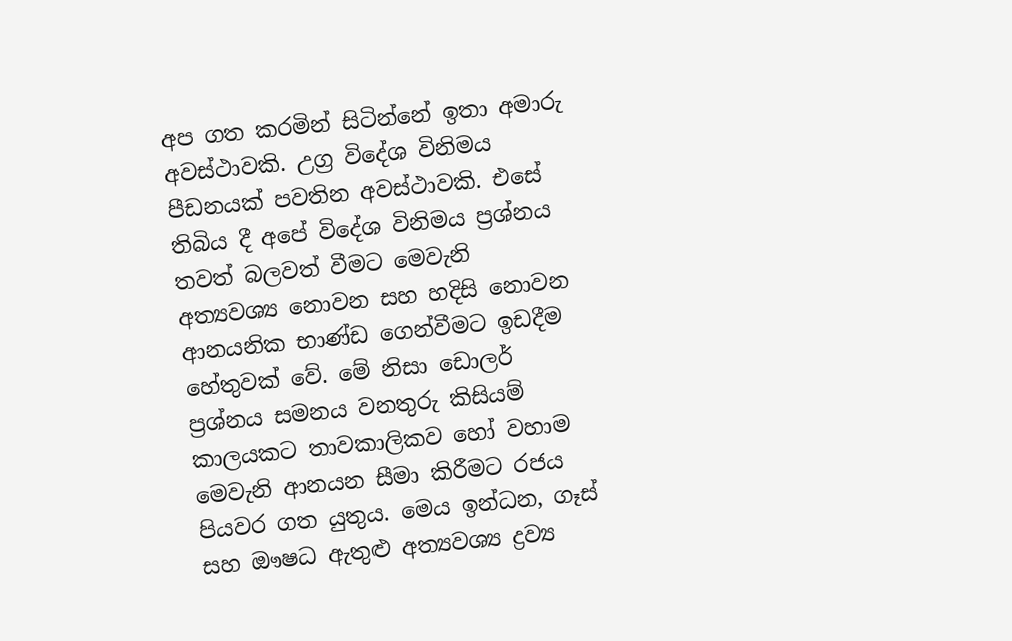අප ගත කරමින් සිටින්නේ ඉතා අමාරු අවස්ථාවකි. උග්‍ර විදේශ විනිමය පීඩනයක් පවතින අවස්ථාවකි. එසේ තිබිය දී අපේ විදේශ විනිමය ප්‍රශ්නය තවත් බලවත් වීමට මෙවැනි අත්‍යවශ්‍ය නොවන සහ හදිසි නොවන ආනයනික භාණ්ඩ ගෙන්වීමට ඉඩදීම හේතුවක් වේ. මේ නිසා ඩොලර් ප්‍රශ්නය සමනය වනතුරු කිසියම් කාලයකට තාවකාලිකව හෝ වහාම මෙවැනි ආනයන සීමා කිරීමට රජය පියවර ගත යුතුය. මෙය ඉන්ධන, ගෑස් සහ ඖෂධ ඇතුළු අත්‍යවශ්‍ය ද්‍රව්‍ය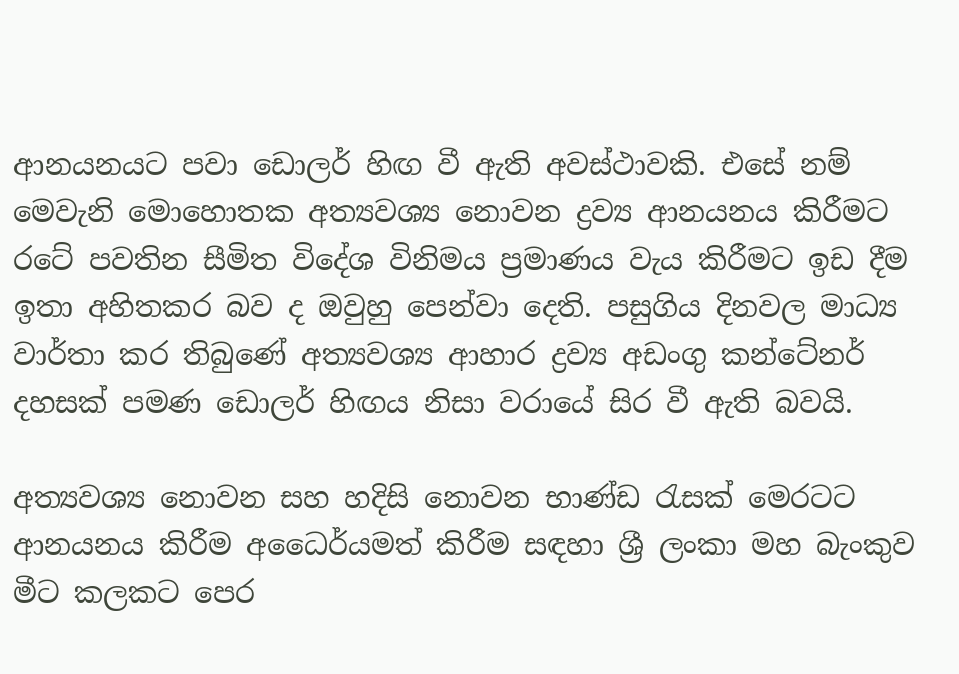ආනයනයට පවා ඩොලර් හිඟ වී ඇති අවස්ථාවකි. එසේ නම් මෙවැනි මොහොතක අත්‍යවශ්‍ය නොවන ද්‍රව්‍ය ආනයනය කිරීමට රටේ පවතින සීමිත විදේශ විනිමය ප්‍රමාණය වැය කිරීමට ඉඩ දීම ඉතා අහිතකර බව ද ඔවුහු පෙන්වා දෙති. පසුගිය දිනවල මාධ්‍ය වාර්තා කර තිබුණේ අත්‍යවශ්‍ය ආහාර ද්‍රව්‍ය අඩංගු කන්ටේනර් දහසක් පමණ ඩොලර් හිඟය නිසා වරායේ සිර වී ඇති බවයි.

අත්‍යවශ්‍ය නොවන සහ හදිසි නොවන භාණ්ඩ රැසක් මෙරටට ආනයනය කිරීම අධෛර්යමත් කිරීම සඳහා ශ්‍රී ලංකා මහ බැංකුව මීට කලකට පෙර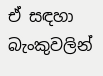ඒ සඳහා බැංකුවලින්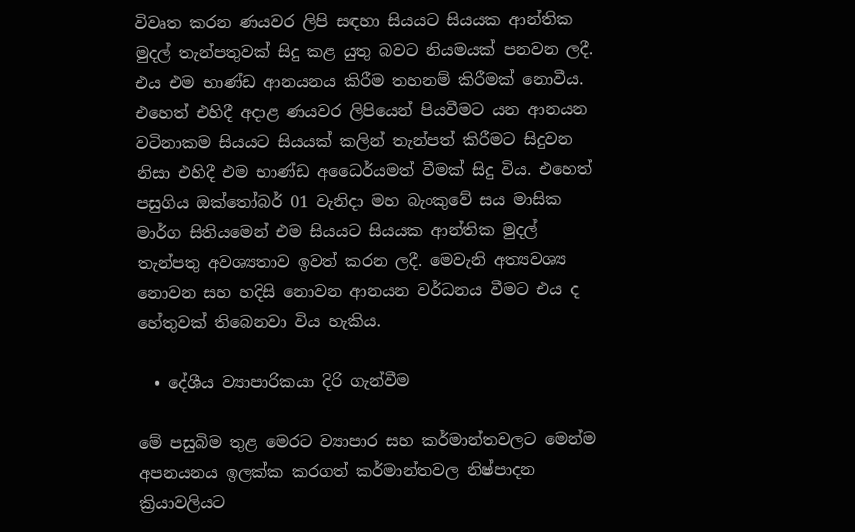විවෘත කරන ණයවර ලිපි සඳහා සියයට සියයක ආන්තික මුදල් තැන්පතුවක් සිදු කළ යුතු බවට නියමයක් පනවන ලදී. එය එම භාණ්ඩ ආනයනය කිරීම තහනම් කිරීමක් නොවීය. එහෙත් එහිදී අදාළ ණයවර ලිපියෙන් පියවීමට යන ආනයන වටිනාකම සියයට සියයක් කලින් තැන්පත් කිරීමට සිදුවන නිසා එහිදී එම භාණ්ඩ අධෛර්යමත් වීමක් සිදු විය. එහෙත් පසුගිය ඔක්තෝබර් 01 වැනිදා මහ බැංකුවේ සය මාසික මාර්ග සිතියමෙන් එම සියයට සියයක ආන්තික මුදල් තැන්පතු අවශ්‍යතාව ඉවත් කරන ලදී. මෙවැනි අත්‍යවශ්‍ය නොවන සහ හදිසි නොවන ආනයන වර්ධනය වීමට එය ද හේතුවක් තිබෙනවා විය හැකිය.

  • දේශීය ව්‍යාපාරිකයා දිරි ගැන්වීම

මේ පසුබිම තුළ මෙරට ව්‍යාපාර සහ කර්මාන්තවලට මෙන්ම අපනයනය ඉලක්ක කරගත් කර්මාන්තවල නිෂ්පාදන ක්‍රියාවලියට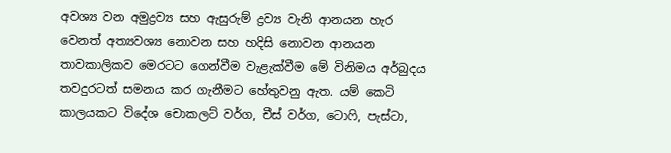අවශ්‍ය වන අමුද්‍රව්‍ය සහ ඇසුරුම් ද්‍රව්‍ය වැනි ආනයන හැර වෙනත් අත්‍යවශ්‍ය නොවන සහ හදිසි නොවන ආනයන තාවකාලිකව මෙරටට ගෙන්වීම වැළැක්වීම මේ විනිමය අර්බුදය තවදුරටත් සමනය කර ගැනීමට හේතුවනු ඇත. යම් කෙටි කාලයකට විදේශ චොකලට් වර්ග, චීස් වර්ග, ටොෆි, පැස්ටා,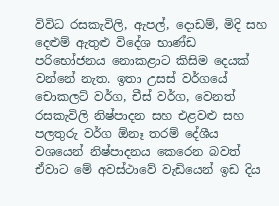විවිධ රසකැවිලි, ඇපල්, දොඩම්, මිදි සහ දෙළුම් ඇතුළු විදේශ භාණ්ඩ පරිභෝජනය නොකළාට කිසිම දෙයක් වන්නේ නැත. ඉතා උසස් වර්ගයේ චොකලට් වර්ග, චීස් වර්ග, වෙනත් රසකැවිලි නිෂ්පාදන සහ එළවළු සහ පලතුරු වර්ග ඕනෑ තරම් දේශීය වශයෙන් නිෂ්පාදනය කෙරෙන බවත් ඒවාට මේ අවස්ථාවේ වැඩියෙන් ඉඩ දිය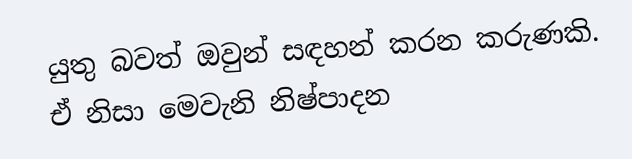යුතු බවත් ඔවුන් සඳහන් කරන කරුණකි. ඒ නිසා මෙවැනි නිෂ්පාදන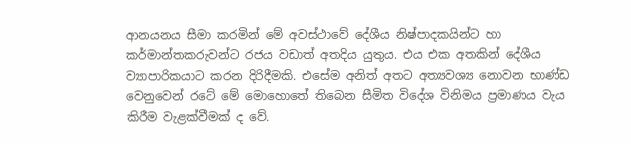ආනයනය සීමා කරමින් මේ අවස්ථාවේ දේශීය නිෂ්පාදකයින්ට හා කර්මාන්තකරුවන්ට රජය වඩාත් අතදිය යුතුය. එය එක අතකින් දේශීය ව්‍යාපාරිකයාට කරන දිරිදීමකි. එසේම අනිත් අතට අත්‍යවශ්‍ය නොවන භාණ්ඩ වෙනුවෙන් රටේ මේ මොහොතේ තිබෙන සීමිත විදේශ විනිමය ප්‍රමාණය වැය කිරීම වැළක්වීමක් ද වේ.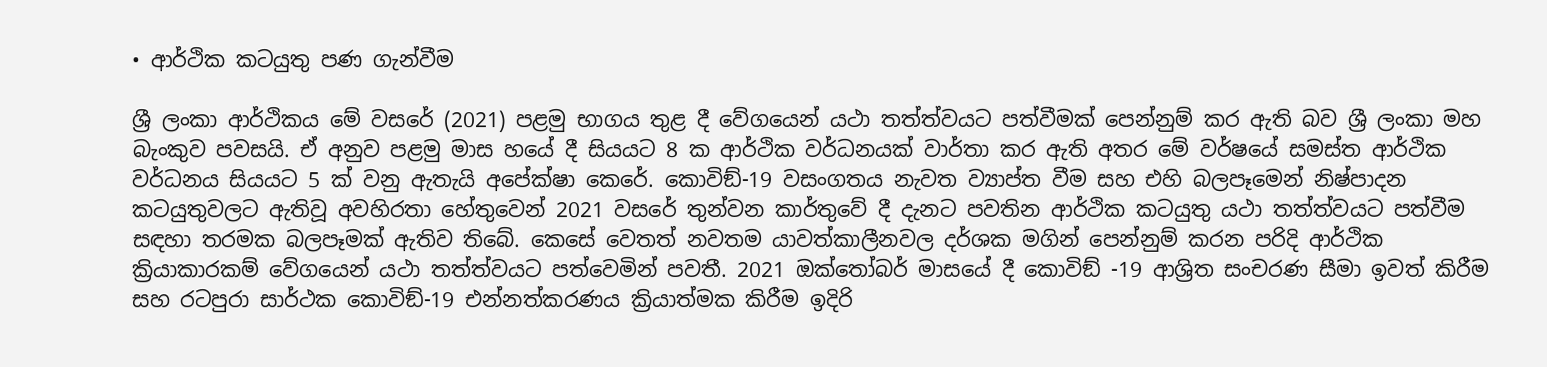• ආර්ථික කටයුතු පණ ගැන්වීම

ශ්‍රී ලංකා ආර්ථිකය මේ වසරේ (2021) පළමු භාගය තුළ දී වේගයෙන් යථා තත්ත්වයට පත්වීමක් පෙන්නුම් කර ඇති බව ශ්‍රී ලංකා මහ බැංකුව පවසයි. ඒ අනුව පළමු මාස හයේ දී සියයට 8 ක ආර්ථික වර්ධනයක් වාර්තා කර ඇති අතර මේ වර්ෂයේ සමස්ත ආර්ථික වර්ධනය සියයට 5 ක් වනු ඇතැයි අපේක්ෂා කෙරේ. කොවිඞ්-19 වසංගතය නැවත ව්‍යාප්ත වීම සහ එහි බලපෑමෙන් නිෂ්පාදන කටයුතුවලට ඇතිවූ අවහිරතා හේතුවෙන් 2021 වසරේ තුන්වන කාර්තුවේ දී දැනට පවතින ආර්ථික කටයුතු යථා තත්ත්වයට පත්වීම සඳහා තරමක බලපෑමක් ඇතිව තිබේ. කෙසේ වෙතත් නවතම යාවත්කාලීනවල දර්ශක මගින් පෙන්නුම් කරන පරිදි ආර්ථික ක්‍රියාකාරකම් වේගයෙන් යථා තත්ත්වයට පත්වෙමින් පවතී. 2021 ඔක්තෝබර් මාසයේ දී කොවිඞ් -19 ආශ්‍රිත සංචරණ සීමා ඉවත් කිරීම සහ රටපුරා සාර්ථක කොවිඞ්-19 එන්නත්කරණය ක්‍රියාත්මක කිරීම ඉදිරි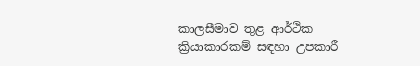කාලසීමාව තුළ ආර්ථික ක්‍රියාකාරකම් සඳහා උපකාරී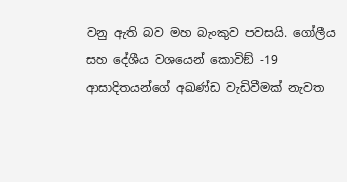වනු ඇති බව මහ බැංකුව පවසයි. ගෝලීය සහ දේශීය වශයෙන් කොවිඞ් -19 ආසාදිතයන්ගේ අඛණ්ඩ වැඩිවීමක් නැවත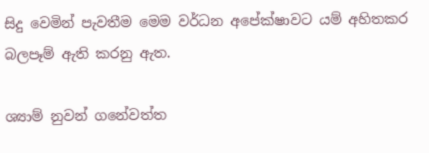සිදු වෙමින් පැවතීම මෙම වර්ධන අපේක්ෂාවට යම් අහිතකර බලපෑම් ඇති කරනු ඇත.

ශ්‍යාම් නුවන් ගනේවත්ත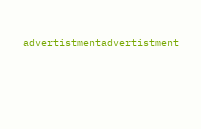advertistmentadvertistment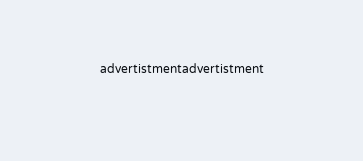advertistmentadvertistment